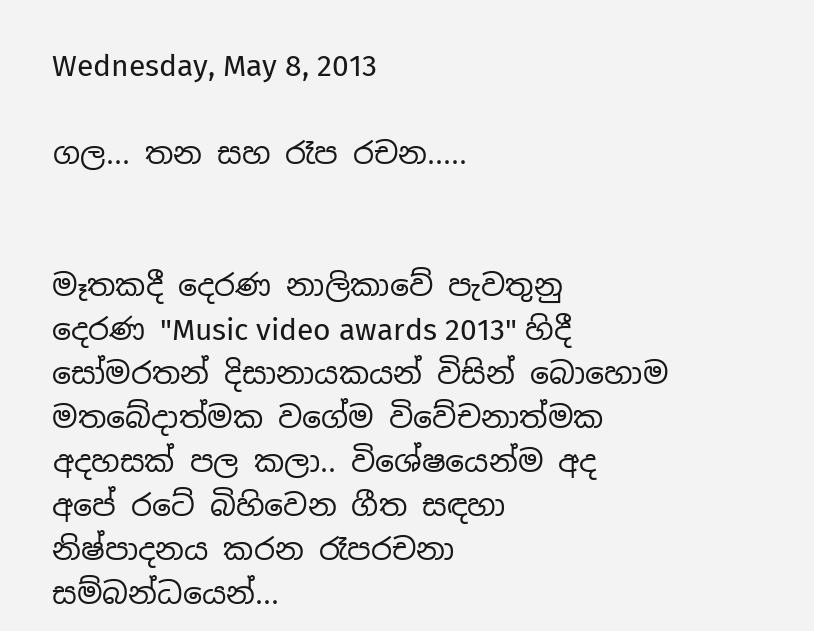Wednesday, May 8, 2013

ගල... තන සහ රෑප රචන.....


මෑතකදී දෙරණ නාලිකාවේ පැවතුනු දෙරණ "Music video awards 2013" හිදී සෝමරතන් දිසානායකයන් විසින් බොහොම මතබේදාත්මක වගේම විවේචනාත්මක අදහසක් පල කලා.. විශේෂයෙන්ම අද අපේ රටේ බිහිවෙන ගීත සඳහා නිෂ්පාදනය කරන රෑපරචනා සම්බන්ධයෙන්...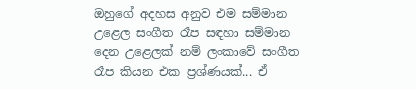ඔහුගේ අදහස අනුව එම සම්මාන උළෙල සංගීත රෑප සඳහා සම්මාන දෙන උළෙලක් නම් ලංකාවේ සංගීත රෑප කියන එක ප්‍රශ්ණයක්... ඒ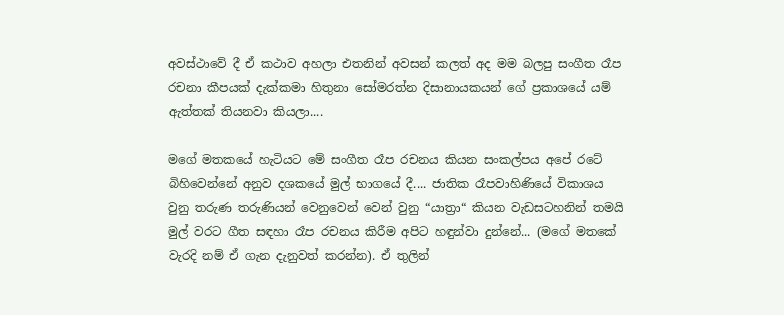අවස්ථාවේ දී ඒ කථාව අහලා එතනින් අවසන් කලත් අද මම බලපු සංගීත රෑප රචනා කීපයක් දැක්කමා හිතුනා සෝමරත්න දිසානායකයන් ගේ ප්‍රකාශයේ යම් ඇත්තක් තියනවා කියලා....

මගේ මතකයේ හැටියට මේ සංගීත රෑප රචනය කියන සංකල්පය අපේ රටේ බිහිවෙන්නේ අනුව දශකයේ මුල් භාගයේ දී.... ජාතික රෑපවාහිණියේ විකාශය වුනු තරුණ තරුණියන් වෙනුවෙන් වෙන් වුනු “යාත්‍රා“ කියන වැඩසටහනින් තමයි මුල් වරට ගීත සඳහා රෑප රචනය කිරීම අපිට හඳුන්වා දුන්නේ... (මගේ මතකේ වැරදි නම් ඒ ගැන දැනුවත් කරන්න). ඒ තුලින්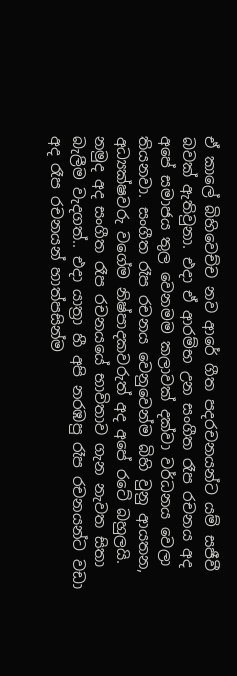ඒ කාලේ බිහිවෙච්ච නව ආරේ ගීත පදරචනයන්ට යම් සජීවී බවක් ඇතිවුනා. එදා ඒ ආරම්භ උන සංගීත රෑප රචනය අද අපේ සමාජය තුල වෙනමම කලාවක් දක්වා වර්ධනය වෙලා තියනවා. සංගීත රෑප රචනය වෙනුවෙන්ම බිහි වුනු ආයතන, අධ්‍යක්ෂවරු වගේම නිෂ්පාදකවරුත් අද අපේ රටේ බහුලයි. නමුද අද සංගීත රෑප රචනයයේ භාවිතාව ගැන නැවත සිතා බැලීම වැදගත්.. එදා යාත්‍රා හී අපි නරඹපු රෑප රචනයන්ට වඩා අද රෑප රචනයන් හාත්පසින්ම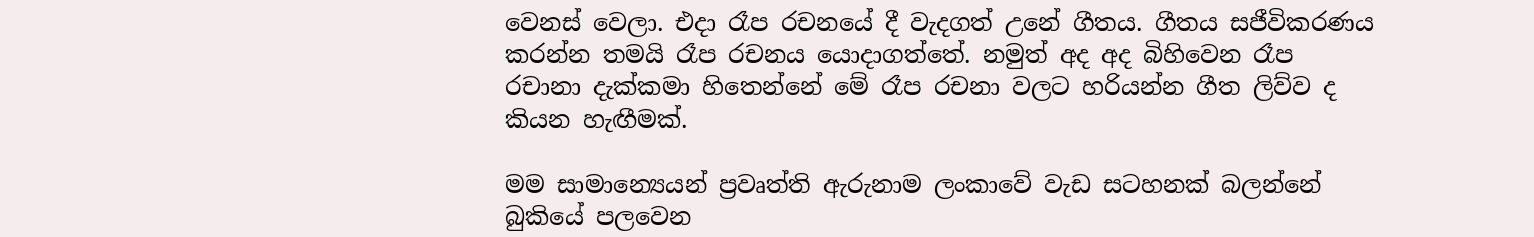වෙනස් වෙලා. එදා රෑප රචනයේ දී වැදගත් උනේ ගීතය. ගීතය සජීවිකරණය කරන්න තමයි රෑප රචනය යොදාගත්තේ. නමුත් අද අද බිහිවෙන රෑප රචානා දැක්කමා හිතෙන්නේ මේ රෑප රචනා වලට හරියන්න ගීත ලිව්ව ද කියන හැඟීමක්.

මම සාමාන්‍යෙයන් ප්‍රවෘත්ති ඇරුනාම ලංකාවේ වැඩ සටහනක් බලන්නේ බුකියේ පලවෙන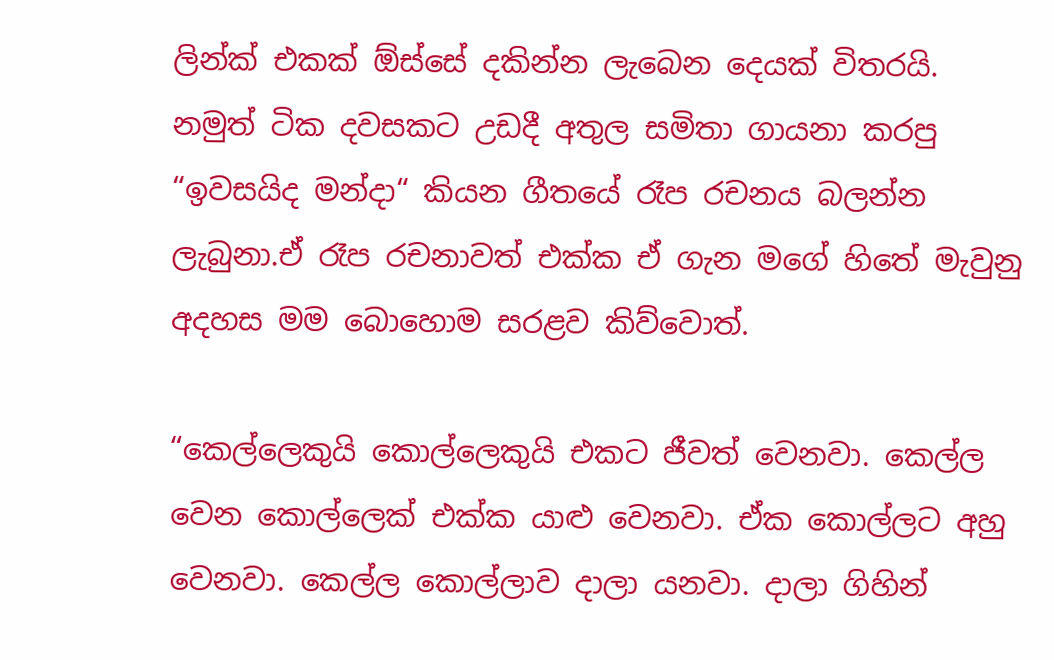ලින්ක් එකක් ඕස්සේ දකින්න ලැබෙන දෙයක් විතරයි. නමුත් ටික දවසකට උඩදී අතුල සමිතා ගායනා කරපු “ඉවසයිද මන්දා“ කියන ගීතයේ රෑප රචනය බලන්න ලැබුනා.ඒ රෑප රචනාවත් එක්ක ඒ ගැන මගේ හිතේ මැවුනු අදහස මම බොහොම සරළව කිව්වොත්.

“කෙල්ලෙකුයි කොල්ලෙකුයි එකට ජීවත් වෙනවා. කෙල්ල වෙන කොල්ලෙක් එක්ක යාළු වෙනවා. ඒක කොල්ලට අහු වෙනවා. කෙල්ල කොල්ලාව දාලා යනවා. දාලා ගිහින්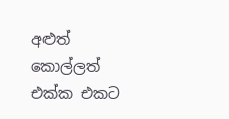අළුත් කොල්ලත් එක්ක එකට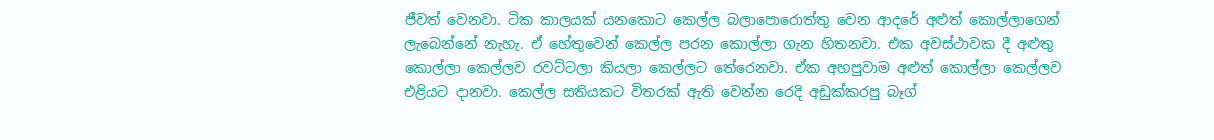ජීවත් වෙනවා. ටික කාලයක් යනකොට කෙල්ල බලාපොරොත්තු වෙන ආදරේ අළුත් කොල්ලාගෙන් ලැබෙන්නේ නැහැ. ඒ හේතුවෙන් කෙල්ල පරන කොල්ලා ගැන හිතනවා. එක අවස්ථාවක දී අළුතු කොල්ලා කෙල්ලව රවට්ටලා කියලා කෙල්ලට තේරෙනවා. ඒක අහපුවාම අළුත් කොල්ලා කෙල්ලව එළියට දානවා. කෙල්ල සතියකට විතරක් ඇති වෙන්න රෙදි අඩුක්කරපු බෑග්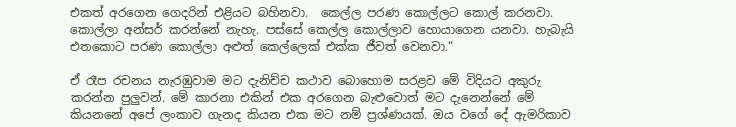එකත් අරගෙන ගෙදරින් එළියට බහිනවා.  කෙල්ල පරණ කොල්ලට කොල් කරනවා. කොල්ලා අන්සර් කරන්නේ නැහැ. පස්සේ කෙල්ල කොල්ලාව හොයාගෙන යනවා. හැබැයි එතකොට පරණ කොල්ලා අළුත් කෙල්ලෙක් එක්ක ජීවත් වෙනවා.“

ඒ රෑප රචනය නැරඹුවාම මට දැනිච්ච කථාව බොහොම සරළව මේ විදියට අකුරු කරන්න පුලුවන්. මේ කාරනා එකින් එක අරගෙන බැළුවොත් මට දැනෙන්නේ මේ කියනනේ අපේ ලංකාව ගැනද කියන එක මට නම් ප්‍රශ්ණයක්. ඔය වගේ දේ ඇමරිකාව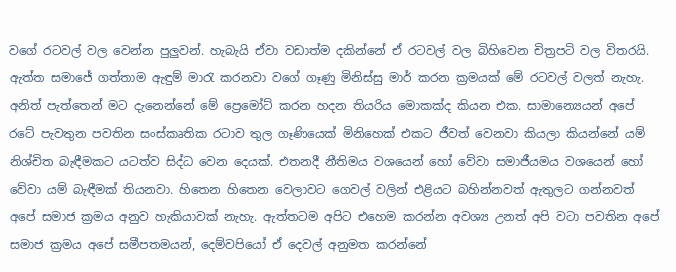වගේ රටවල් වල වෙන්න පුලුවන්. හැබැයි ඒවා වඩාත්ම දකින්නේ ඒ රටවල් වල බිහිවෙන චිත්‍රපටි වල විතරයි. ඇත්ත සමාජේ ගත්තාම ඇඳුම් මාරැ කරනවා වගේ ගෑණු මිනිස්සු මාර් කරන ක්‍රමයක් මේ රටවල් වලත් නැහැ. අනිත් පැත්තෙන් මට දැනෙන්නේ මේ ප්‍රෙමෝට් කරන හදන තියරිය මොකක්ද කියන එක. සාමාන්‍යෙයන් අපේ රටේ පැවතුන පවතින සංස්කෘතික රටාව තුල ගෑණියෙක් මිනිහෙක් එකට ජීවත් වෙනවා කියලා කියන්නේ යම් නිශ්චිත බැඳීමකට යටත්ව සිද්ධ වෙන දෙයක්. එතනදී නීතිමය වශයෙන් හෝ වේවා සමාජීයමය වශයෙන් හෝ වේවා යම් බැඳීමක් තියනවා. හිතෙන හිතෙන වෙලාවට ගෙවල් වලින් එළියට බහින්නවත් ඇතුලට ගන්නවත් අපේ සමාජ ක්‍රමය අනුව හැකියාවක් නැහැ. ඇත්තටම අපිට එහෙම කරන්න අවශ්‍ය උනත් අපි වටා පවතින අපේ සමාජ ක්‍රමය අපේ සමීපතමයන්, දෙම්වපියෝ ඒ දෙවල් අනුමත කරන්නේ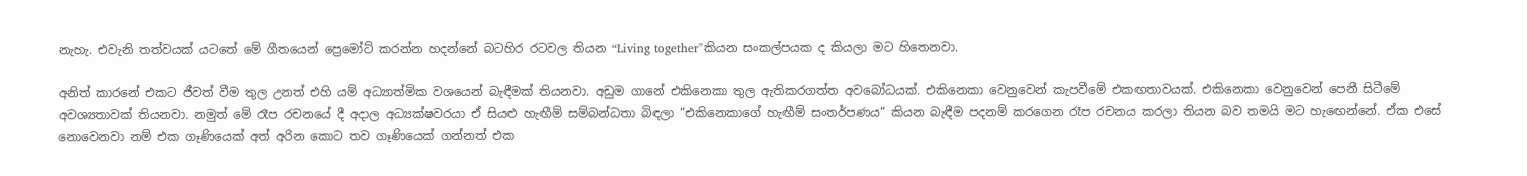නැහැ. එවැනි තත්වයක් යටතේ මේ ගීතයෙන් ප්‍රෙමෝට් කරන්න හදන්නේ බටහිර රටවල තියන “Living together"කියන සංකල්පයක ද කියලා මට හිතෙනවා.

අනිත් කාරනේ එකට ජීවත් වීම තුල උනත් එහි යම් අධ්‍යාත්මික වශයෙන් බැඳීමක් තියනවා. අඩුම ගානේ එකිනෙකා තුල ඇතිකරගත්ත අවබෝධයක්. එකිනෙකා වෙනුවෙන් කැපවීමේ එකඟතාවයක්. එකිනෙකා වෙනුවෙන් පෙනී සිටීමේ අවශ්‍යතාවක් තියනවා. නමුත් මේ රෑප රචනයේ දී අදාල අධ්‍යක්ෂවරයා ඒ සියළු හැඟීම් සම්බන්ධතා බිඳලා “එකිනෙකාගේ හැඟීම් සංතර්පණය“ කියන බැඳීම පදනම් කරගෙන රෑප රචනය කරලා තියන බව තමයි මට හැඟෙන්නේ. ඒක එසේ නොවෙනවා නම් එක ගෑණියෙක් අත් අරින කොට තව ගෑණියෙක් ගන්නත් එක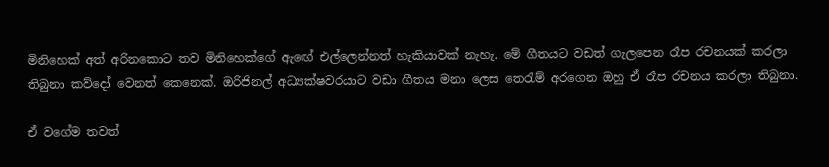මිනිහෙක් අත් අරිනකොට තව මිනිහෙක්ගේ ඇඟේ එල්ලෙන්නත් හැකියාවක් නැහැ. මේ ගීතයට වඩත් ගැලපෙන රෑප රචනයක් කරලා තිබුනා කව්දෝ වෙනත් කෙනෙක්. ඔරිජිනල් අධ්‍යක්ෂවරයාට වඩා ගීතය මනා ලෙස තෙරැම් අරගෙන ඔහු ඒ රෑප රචනය කරලා තිබුනා.

ඒ වගේම තවත්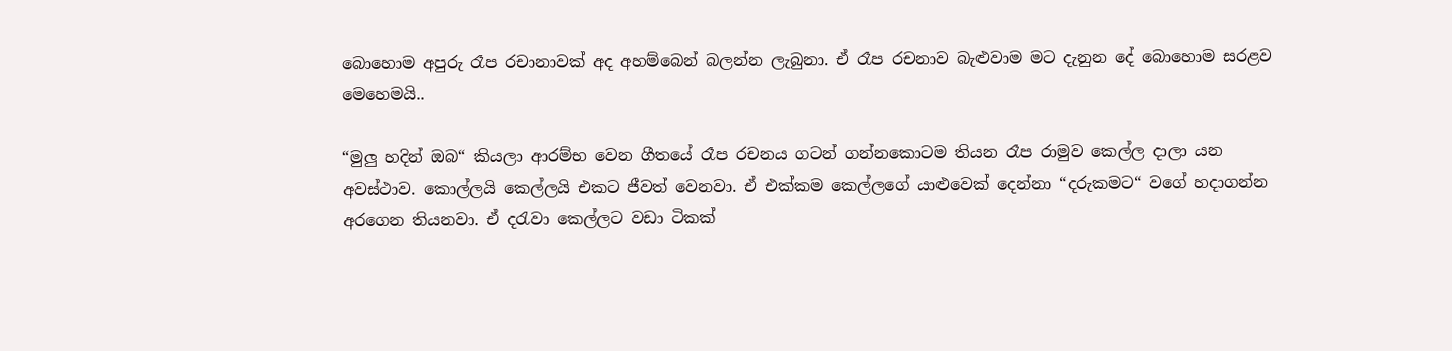බොහොම අපුරු රෑප රචානාවක් අද අහම්බෙන් බලන්න ලැබුනා. ඒ රෑප රචනාව බැළුවාම මට දැනුන දේ බොහොම සරළව මෙහෙමයි..

“මුලු හදින් ඔබ“ කියලා ආරම්භ වෙන ගීතයේ රෑප රචනය ගටන් ගන්නකොටම තියන රෑප රාමුව කෙල්ල දාලා යන අවස්ථාව. කොල්ලයි කෙල්ලයි එකට ජීවත් වෙනවා. ඒ එක්කම කෙල්ලගේ යාළුවෙක් දෙන්නා “දරුකමට“ වගේ හදාගන්න අරගෙන තියනවා. ඒ දරැවා කෙල්ලට වඩා ටිකක්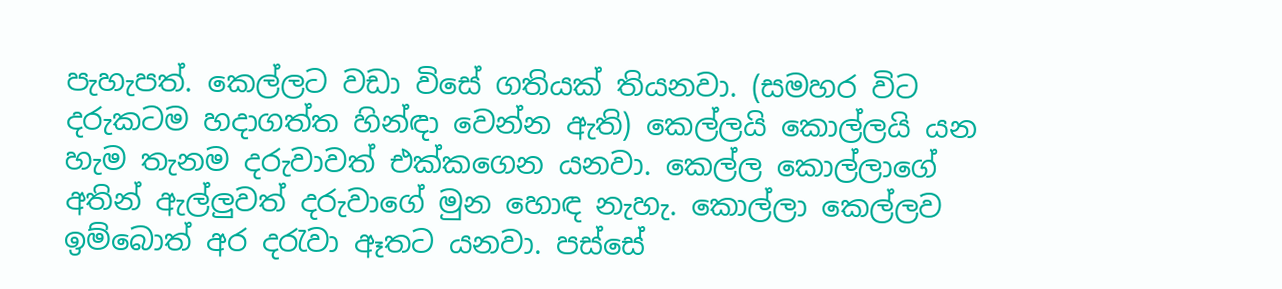පැහැපත්. කෙල්ලට වඩා විසේ ගතියක් තියනවා. (සමහර විට දරුකටම හදාගත්ත හින්ඳා වෙන්න ඇති) කෙල්ලයි කොල්ලයි යන හැම තැනම දරුවාවත් එක්කගෙන යනවා. කෙල්ල කොල්ලාගේ අතින් ඇල්ලුවත් දරුවාගේ මුන හොඳ නැහැ. කොල්ලා කෙල්ලව ඉම්බොත් අර දරැවා ඈතට යනවා. පස්සේ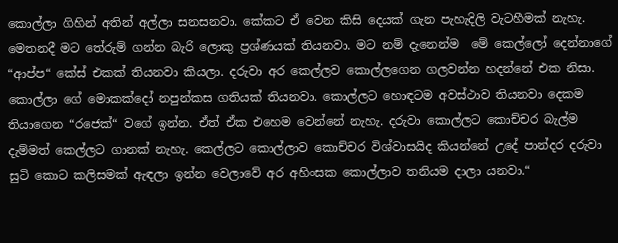කොල්ලා ගිහින් අතින් අල්ලා සනසනවා. කේකට ඒ වෙන කිසි දෙයක් ගැන පැහැදිලි වැටහීමක් නැහැ. මෙතනදී මට තේරුම් ගන්න බැරි ලොකු ප්‍රශ්ණයක් තියනවා. මට නම් දැනෙන්ම  මේ කෙල්ලෝ දෙන්නාගේ “ආප්ප“ කේස් එකක් තියනවා කියලා. දරුවා අර කෙල්ලව කොල්ලගෙන ගලවන්න හදන්නේ එක නිසා. කොල්ලා ගේ මොකක්දෝ නපුන්කස ගතියක් තියනවා. කොල්ලට හොඳටම අවස්ථාව තියනවා දෙකම තියාගෙන “රජෙක්“ වගේ ඉන්න. ඒත් ඒක එහෙම වෙන්නේ නැහැ. දරුවා කොල්ලට කොච්චර බැල්ම දැම්මත් කෙල්ලට ගානක් නැහැ. කෙල්ලට කොල්ලාව කොච්චර විශ්වාසයිද කියන්නේ උදේ පාන්දර දරුවා සුටි කොට කලිසමක් ඇඳලා ඉන්න වෙලාවේ අර අහිංසක කොල්ලාව තනියම දාලා යනවා.“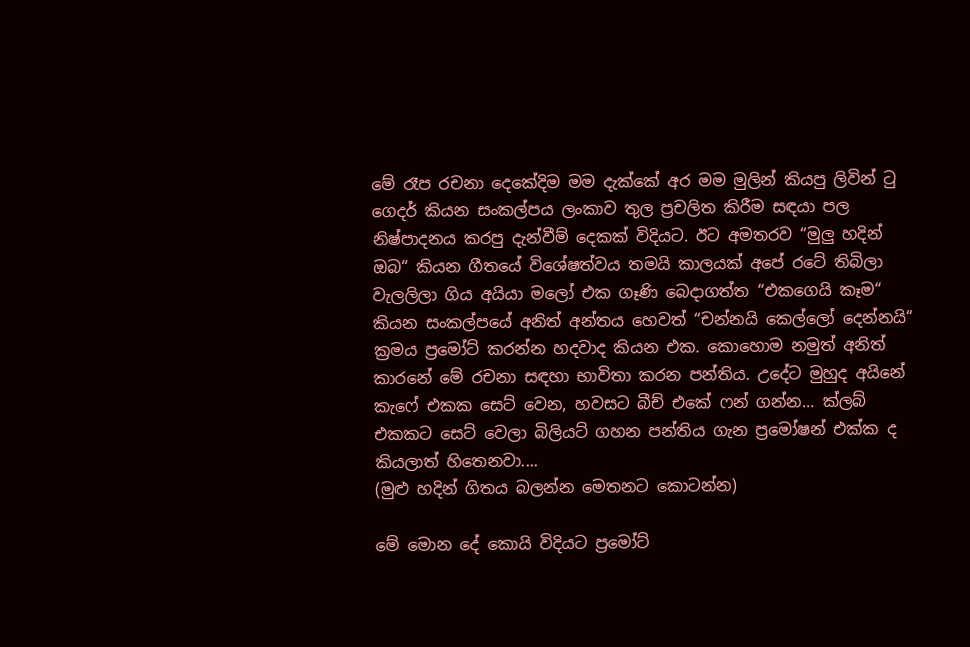මේ රෑප රචනා දෙකේදිම මම දැක්කේ අර මම මුලින් කියපු ලිවින් ටු ගෙදර් කියන සංකල්පය ලංකාව තුල ප්‍රචලිත කිරීම සඳයා පල නිෂ්පාදනය කරපු දැන්වීම් දෙකක් විදියට. ඊට අමතරව “මුලු හදින් ඔබ“ කියන ගීතයේ විශේෂත්වය තමයි කාලයක් අපේ රටේ තිබිලා වැලලිලා ගිය අයියා මලෝ එක ගෑණි බෙදාගත්ත “එකගෙයි කෑම“ කියන සංකල්පයේ අනිත් අන්තය හෙවත් “චන්නයි කෙල්ලෝ දෙන්නයි“ ක්‍රමය ප්‍රමෝට් කරන්න හදවාද කියන එක. කොහොම නමුත් අනිත් කාරනේ මේ රචනා සඳහා භාවිතා කරන පන්තිය. උදේට මුහුද අයිනේ කැෆේ එකක සෙට් වෙන, හවසට බීච් එකේ ෆන් ගන්න... ක්ලබ් එකකට සෙට් වෙලා බිලියට් ගහන පන්තිය ගැන ප්‍රමෝෂන් එක්ක ද කියලාත් හිතෙනවා....
(මුළු හදින් ගිතය බලන්න මෙතනට කොටන්න)

මේ මොන දේ කොයි විදියට ප්‍රමෝට්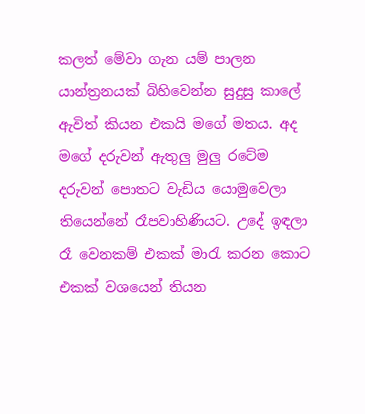කලත් මේවා ගැන යම් පාලන යාන්ත්‍රනයක් බිහිවෙන්න සුදුසු කාලේ ඇවිත් කියන එකයි මගේ මතය. අද මගේ දරුවන් ඇතුලු මුලු රටේම දරුවන් පොතට වැඩිය යොමුවෙලා තියෙන්නේ රෑපවාහිණියට. උදේ ඉඳලා රෑ වෙනකම් එකක් මාරැ කරන කොට එකක් වශයෙන් තියන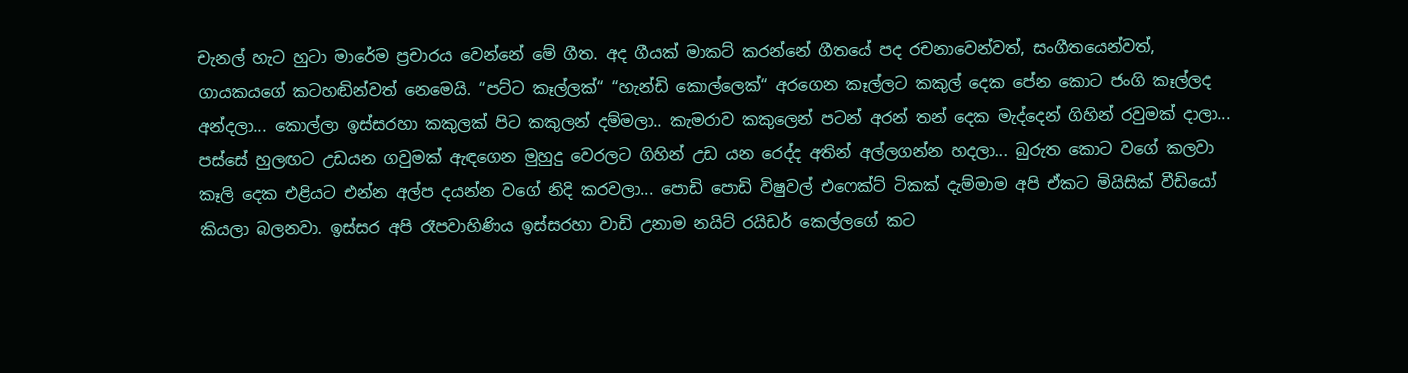චැනල් හැට හුටා මාරේම ප්‍රචාරය වෙන්නේ මේ ගීත. අද ගීයක් මාකට් කරන්නේ ගීතයේ පද රචනාවෙන්වත්, සංගීතයෙන්වත්,  ගායකයගේ කටහඬින්වත් නෙමෙයි. “පට්ට කෑල්ලක්“ “හැන්ඩි කොල්ලෙක්“ අරගෙන කෑල්ලට කකුල් දෙක පේන කොට ජංගි කෑල්ලද අන්දලා... කොල්ලා ඉස්සරහා කකුලක් පිට කකුලන් දම්මලා.. කැමරාව කකුලෙන් පටන් අරන් තන් දෙක මැද්දෙන් ගිහින් රවුමක් දාලා... පස්සේ හුලඟට උඩයන ගවුමක් ඇඳගෙන මුහුදු වෙරලට ගිහින් උඩ යන රෙද්ද අතින් අල්ලගන්න හදලා... බුරුත කොට වගේ කලවා කෑලි දෙක එළියට එන්න අල්ප දයන්න වගේ නිදි කරවලා... පොඩි පොඩි විෂුවල් එෆෙක්ට් ටිකක් දැම්මාම අපි ඒකට මියිසික් වීඩියෝ කියලා බලනවා. ඉස්සර අපි රෑපවාහිණිය ඉස්සරහා වාඩි උනාම නයිට් රයිඩර් කෙල්ලගේ කට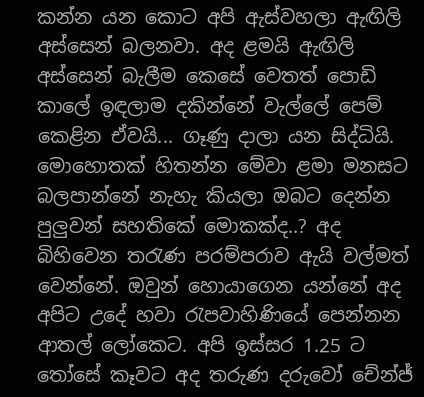කන්න යන කොට අපි ඇස්වහලා ඇඟිලි අස්සෙන් බලනවා. අද ළමයි ඇඟිලි අස්සෙන් බැලීම කෙසේ වෙතත් පොඩි කාලේ ඉඳලාම දකින්නේ වැල්ලේ පෙම් කෙළින ඒවයි... ගෑණු දාලා යන සිද්ධියි. මොහොතක් හිතන්න මේවා ළමා මනසට බලපාන්නේ නැහැ කියලා ඔබට දෙන්න පුලුවන් සහතිකේ මොකක්ද..? අද බිහිවෙන තරැණ පරම්පරාව ඇයි වල්මත් වෙන්නේ. ඔවුන් හොයාගෙන යන්නේ අද අපිට උදේ හවා රැපවාහිණියේ පෙන්නන ආතල් ලෝකෙට. අපි ඉස්සර 1.25 ට තෝසේ කෑවට අද තරුණ දරුවෝ චේන්ජ්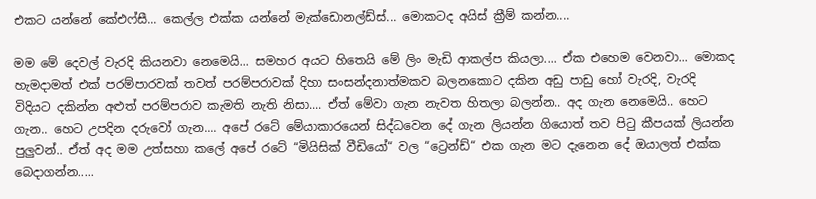එකට යන්නේ කේඑෆ්සී... කෙල්ල එක්ක යන්නේ මැක්ඩොනල්ඩ්ස්... මොකටද අයිස් ක්‍රීම් කන්න....

මම මේ දෙවල් වැරදි කියනවා නෙමෙයි... සමහර අයට හිතෙයි මේ ලිං මැඩි ආකල්ප කියලා.... ඒක එහෙම වෙනවා... මොකද හැමදාමත් එක් පරම්පාරවක් තවත් පරම්පරාවක් දිහා සංසන්දනාත්මකව බලනකොට දකින අඩු පාඩු හෝ වැරදි, වැරදි විදියට දකින්න අළුත් පරම්පරාව කැමති නැති නිසා.... ඒත් මේවා ගැන නැවත හිතලා බලන්න.. අද ගැන නෙමෙයි.. හෙට ගැන.. හෙට උපදින දරුවෝ ගැන.... අපේ රටේ මේයාකාරයෙන් සිද්ධවෙන දේ ගැන ලියන්න ගියොත් තව පිටු කීපයක් ලියන්න පුලුවන්.. ඒත් අද මම උත්සහා කලේ අපේ රටේ “මියිසික් වීඩියෝ“ වල “ට්‍රෙන්ඩ්“ එක ගැන මට දැනෙන දේ ඔයාලත් එක්ක බෙදාගන්න.....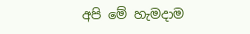අපි මේ හැමදාම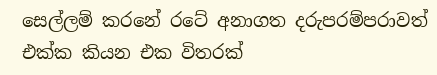සෙල්ලම් කරනේ රටේ අනාගත දරුපරම්පරාවත් එක්ක කියන එක විතරක්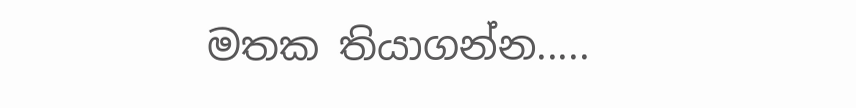මතක තියාගන්න.....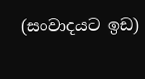(සංවාදයට ඉඩ)